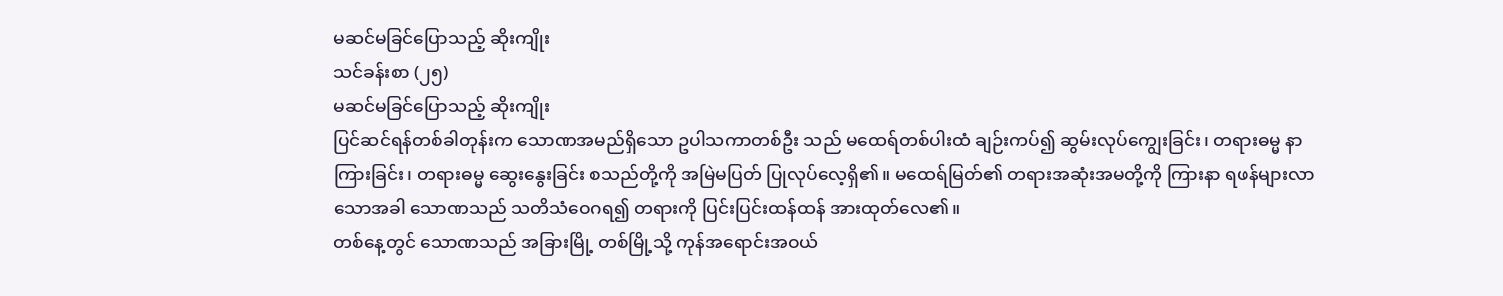မဆင်မခြင်ပြောသည့် ဆိုးကျိုး
သင်ခန်းစာ (၂၅)
မဆင်မခြင်ပြောသည့် ဆိုးကျိုး
ပြင်ဆင်ရန်တစ်ခါတုန်းက သောဏအမည်ရှိသော ဥပါသကာတစ်ဦး သည် မထေရ်တစ်ပါးထံ ချဉ်းကပ်၍ ဆွမ်းလုပ်ကျွေးခြင်း၊ တရားဓမ္မ နာကြားခြင်း၊ တရားဓမ္မ ဆွေးနွေးခြင်း စသည်တို့ကို အမြဲမပြတ် ပြုလုပ်လေ့ရှိ၏။ မထေရ်မြတ်၏ တရားအဆုံးအမတို့ကို ကြားနာ ရဖန်များလာသောအခါ သောဏသည် သတိသံဝေဂရ၍ တရားကို ပြင်းပြင်းထန်ထန် အားထုတ်လေ၏။
တစ်နေ့တွင် သောဏသည် အခြားမြို့ တစ်မြို့သို့ ကုန်အရောင်းအဝယ်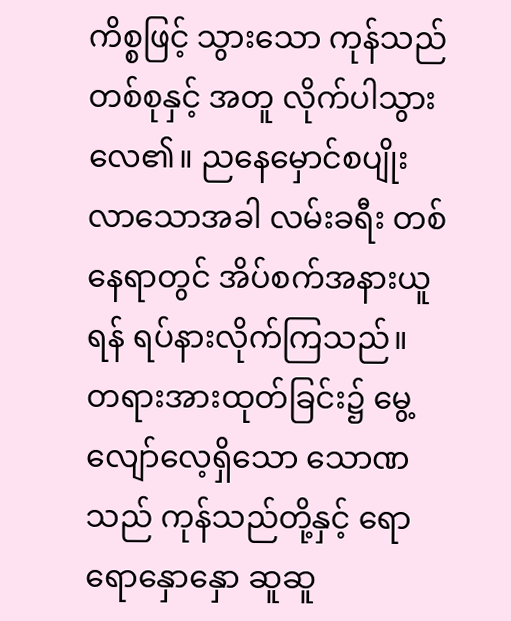ကိစ္စဖြင့် သွားသော ကုန်သည်တစ်စုနှင့် အတူ လိုက်ပါသွားလေ၏။ ညနေမှောင်စပျိုးလာသောအခါ လမ်းခရီး တစ်နေရာတွင် အိပ်စက်အနားယူရန် ရပ်နားလိုက်ကြသည်။ တရားအားထုတ်ခြင်း၌ မွေ့လျော်လေ့ရှိသော သောဏသည် ကုန်သည်တို့နှင့် ရောရောနှောနှော ဆူဆူ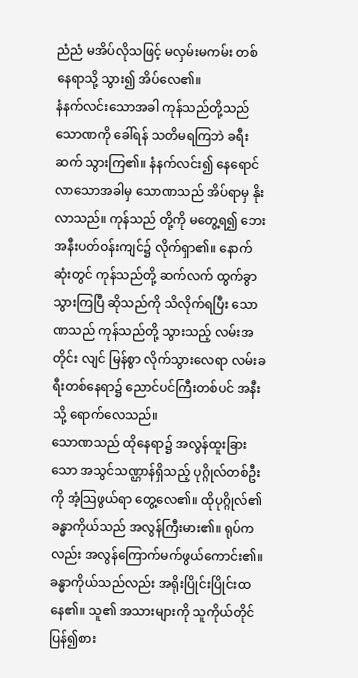ညံညံ မအိပ်လိုသဖြင့် မလှမ်းမကမ်း တစ်နေရာသို့ သွား၍ အိပ်လေ၏။
နံနက်လင်းသောအခါ ကုန်သည်တို့သည် သောဏကို ခေါ်ရန် သတိမရကြဘဲ ခရီးဆက် သွားကြ၏။ နံနက်လင်း၍ နေရောင်လာသောအခါမှ သောဏသည် အိပ်ရာမှ နိုးလာသည်။ ကုန်သည် တို့ကို မတွေ့ရ၍ ဘေးအနီးပတ်ဝန်းကျင်၌ လိုက်ရှာ၏။ နောက်ဆုံးတွင် ကုန်သည်တို့ ဆက်လက် ထွက်ခွာသွားကြပြီ ဆိုသည်ကို သိလိုက်ရပြီး သောဏသည် ကုန်သည်တို့ သွားသည့် လမ်းအတိုင်း လျင် မြန်စွာ လိုက်သွားလေရာ လမ်းခရီးတစ်နေရာ၌ ညောင်ပင်ကြီးတစ်ပင် အနီးသို့ ရောက်လေသည်။
သောဏသည် ထိုနေရာ၌ အလွန်ထူးခြားသော အသွင်သဏ္ဌာန်ရှိသည့် ပုဂ္ဂိုလ်တစ်ဦးကို အံ့သြဖွယ်ရာ တွေ့လေ၏။ ထိုပုဂ္ဂိုလ်၏ ခန္ဓာကိုယ်သည် အလွန်ကြီးမား၏။ ရုပ်ကလည်း အလွန်ကြောက်မက်ဖွယ်ကောင်း၏။ ခန္ဓာကိုယ်သည်လည်း အရိုးပြိုင်းပြိုင်းထနေ၏။ သူ၏ အသားများကို သူကိုယ်တိုင် ပြန်၍စား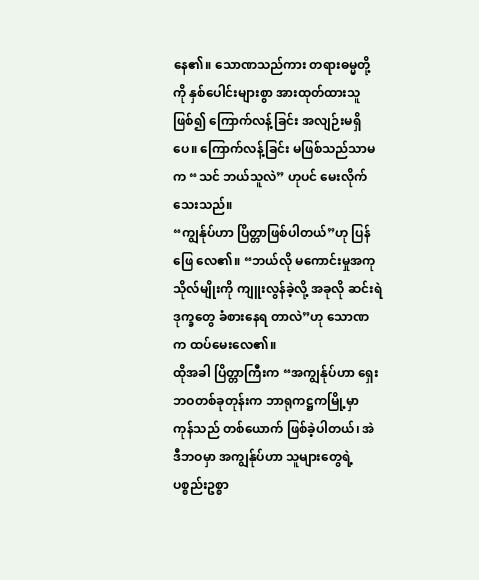နေ၏။ သောဏသည်ကား တရားဓမ္မတို့ကို နှစ်ပေါင်းများစွာ အားထုတ်ထားသူ ဖြစ်၍ ကြောက်လန့်ခြင်း အလျဉ်းမရှိပေ။ ကြောက်လန့်ခြင်း မဖြစ်သည်သာမက “သင် ဘယ်သူလဲ” ဟုပင် မေးလိုက်သေးသည်။
“ကျွန်ုပ်ဟာ ပြိတ္တာဖြစ်ပါတယ်”ဟု ပြန်ဖြေ လေ၏။ “ဘယ်လို မကောင်းမှုအကုသိုလ်မျိုးကို ကျူးလွန်ခဲ့လို့ အခုလို ဆင်းရဲဒုက္ခတွေ ခံစားနေရ တာလဲ”ဟု သောဏက ထပ်မေးလေ၏။
ထိုအခါ ပြိတ္တာကြီးက “အကျွန်ုပ်ဟာ ရှေးဘဝတစ်ခုတုန်းက ဘာရုကဋ္ဌကမြို့မှာ ကုန်သည် တစ်ယောက် ဖြစ်ခဲ့ပါတယ်၊ အဲဒီဘဝမှာ အကျွန်ုပ်ဟာ သူများတွေရဲ့ ပစ္စည်းဥစ္စာ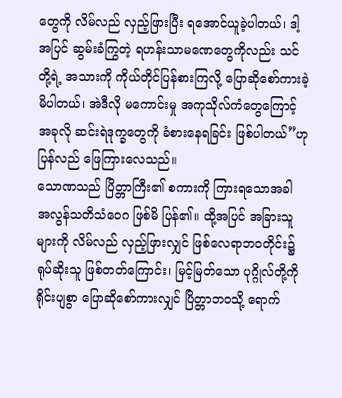တွေကို လိမ်လည် လှည့်ဖြားပြီး ရအောင်ယူခဲ့ပါတယ်၊ ဒါ့အပြင် ဆွမ်းခံကြွတဲ့ ရဟန်းသာမဏေတွေကိုလည်း သင်တို့ရဲ့ အသားကို ကိုယ်တိုင်ပြန်စားကြလို့ ပြောဆိုစော်ကားခဲ့မိပါတယ်၊ အဲဒီလို မကောင်းမှု အကုသိုလ်ကံတွေကြောင့် အခုလို ဆင်းရဲဒုက္ခတွေကို ခံစားနေရခြင်း ဖြစ်ပါတယ်”ဟု ပြန်လည် ဖြေကြားလေသည်။
သောဏသည် ပြိတ္တာကြီး၏ စကားကို ကြားရသောအခါ အလွန်သတိသံဝေဂ ဖြစ်မိ ပြန်၏။ ထို့အပြင် အခြားသူများကို လိမ်လည် လှည့်ဖြားလျှင် ဖြစ်လေရာဘဝတိုင်း၌ ရုပ်ဆိုးသူ ဖြစ်တတ်ကြောင်း၊ မြင့်မြတ်သော ပုဂ္ဂိုလ်တို့ကို ရိုင်းပျစွာ ပြောဆိုစော်ကားလျှင် ပြိတ္တာဘဝသို့ ရောက်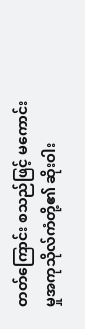တတ်ကြောင်း စသည်ဖြင့် မကောင်းမှုအကုသိုလ်ကံတို့၏ ဆိုးဝါး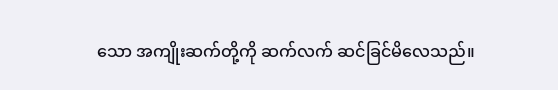သော အကျိုးဆက်တို့ကို ဆက်လက် ဆင်ခြင်မိလေသည်။